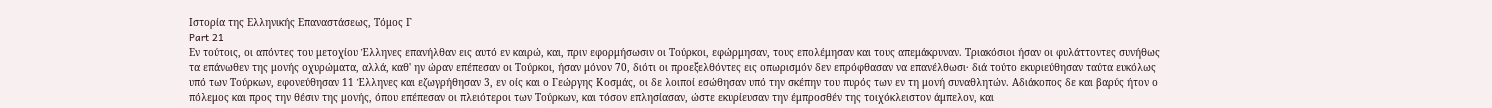Ιστορία της Ελληνικής Επαναστάσεως, Τόμος Γ
Part 21
Εν τούτοις, οι απόντες του μετοχίου Έλληνες επανήλθαν εις αυτό εν καιρώ, και, πριν εφορμήσωσιν οι Τούρκοι, εφώρμησαν, τους επολέμησαν και τους απεμάκρυναν. Τριακόσιοι ήσαν οι φυλάττοντες συνήθως τα επάνωθεν της μονής οχυρώματα, αλλά, καθ' ην ώραν επέπεσαν οι Τούρκοι, ήσαν μόνον 70, διότι οι προεξελθόντες εις οπωρισμόν δεν επρόφθασαν να επανέλθωσι· διά τούτο εκυριεύθησαν ταύτα ευκόλως υπό των Τούρκων, εφονεύθησαν 11 Έλληνες και εζωγρήθησαν 3, εν οίς και ο Γεώργης Κοσμάς, οι δε λοιποί εσώθησαν υπό την σκέπην του πυρός των εν τη μονή συναθλητών. Αδιάκοπος δε και βαρύς ήτον ο πόλεμος και προς την θέσιν της μονής, όπου επέπεσαν οι πλειότεροι των Τούρκων, και τόσον επλησίασαν, ώστε εκυρίευσαν την έμπροσθέν της τοιχόκλειστον άμπελον, και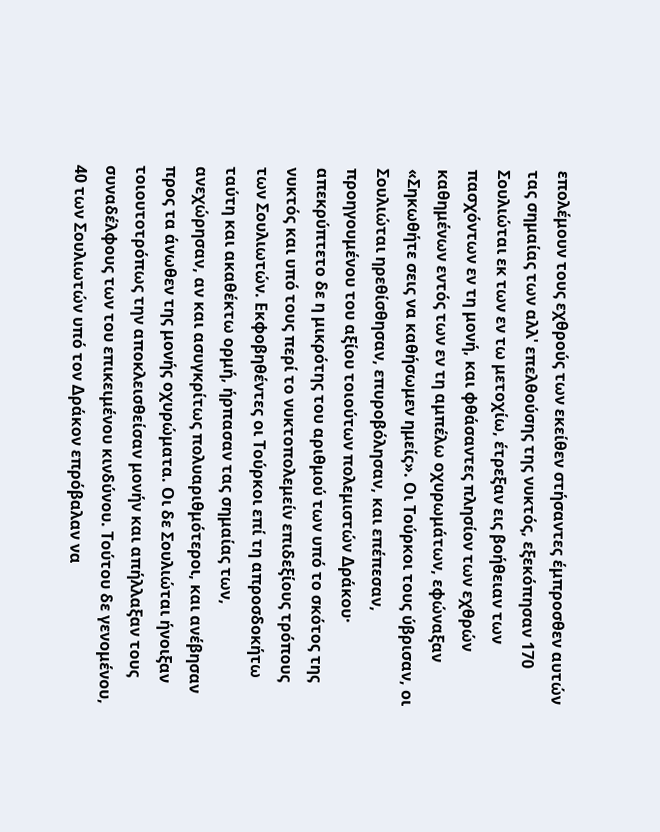επολέμουν τους εχθρούς των εκείθεν στήσαντες έμπροσθεν αυτών τας σημαίας των αλλ' επελθούσης της νυκτός, εξεκόπησαν 170 Σουλιώται εκ των εν τω μετοχίω, έτρεξαν εις βοήθειαν των πασχόντων εν τη μονή, και φθάσαντες πλησίον των εχθρών καθημένων εντός των εν τη αμπέλω οχυρωμάτων, εφώναξαν «Σηκωθήτε σεις να καθήσωμεν ημείς». Οι Τούρκοι τους ύβρισαν, οι Σουλιώται ηρεθίσθησαν, επυροβόλησαν, και επέπεσαν, προηγουμένου του αξίου τοιούτων πολεμιστών Δράκου· απεκρύπτετο δε η μικρότης του αριθμού των υπό το σκότος της νυκτός και υπό τους περί το νυκτοπολεμείν επιδεξίους τρόπους των Σουλιωτών. Εκφοβηθέντες οι Τούρκοι επί τη απροσδοκήτω ταύτη και ακαθέκτω ορμή, ήρπασαν τας σημαίας των, ανεχώρησαν, αν και ασυγκρίτως πολυαριθμότεροι, και ανέβησαν προς τα άνωθεν της μονής οχυρώματα. Οι δε Σουλιώται ήνοιξαν τοιουτοτρόπως την αποκλεισθείσαν μονήν και απήλλαξαν τους συναδέλφους των του επικειμένου κινδύνου. Τούτου δε γενομένου, 40 των Σουλιωτών υπό τον Δράκον επρόβαλαν να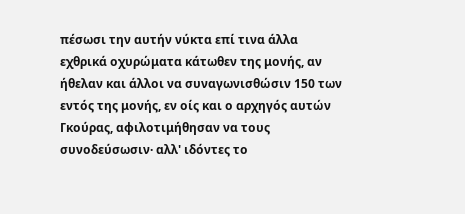πέσωσι την αυτήν νύκτα επί τινα άλλα εχθρικά οχυρώματα κάτωθεν της μονής, αν ήθελαν και άλλοι να συναγωνισθώσιν 150 των εντός της μονής, εν οίς και ο αρχηγός αυτών Γκούρας, αφιλοτιμήθησαν να τους συνοδεύσωσιν· αλλ' ιδόντες το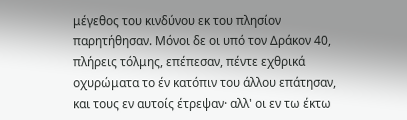μέγεθος του κινδύνου εκ του πλησίον παρητήθησαν. Μόνοι δε οι υπό τον Δράκον 40, πλήρεις τόλμης, επέπεσαν, πέντε εχθρικά οχυρώματα το έν κατόπιν του άλλου επάτησαν, και τους εν αυτοίς έτρεψαν· αλλ' οι εν τω έκτω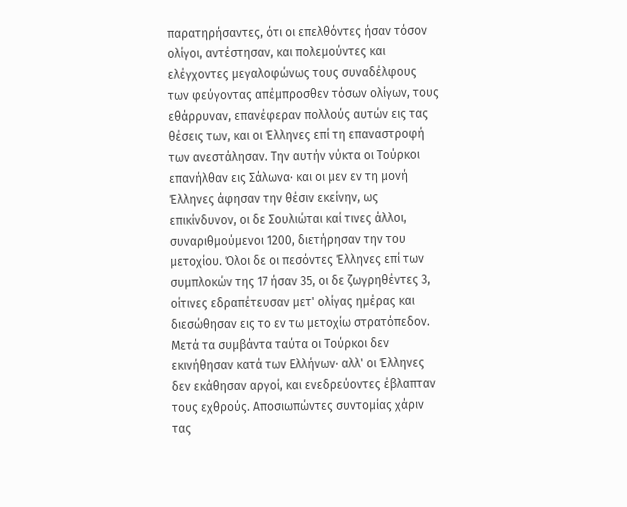παρατηρήσαντες, ότι οι επελθόντες ήσαν τόσον ολίγοι, αντέστησαν, και πολεμούντες και ελέγχοντες μεγαλοφώνως τους συναδέλφους των φεύγοντας απέμπροσθεν τόσων ολίγων, τους εθάρρυναν, επανέφεραν πολλούς αυτών εις τας θέσεις των, και οι Έλληνες επί τη επαναστροφή των ανεστάλησαν. Την αυτήν νύκτα οι Τούρκοι επανήλθαν εις Σάλωνα· και οι μεν εν τη μονή Έλληνες άφησαν την θέσιν εκείνην, ως επικίνδυνον, οι δε Σουλιώται καί τινες άλλοι, συναριθμούμενοι 1200, διετήρησαν την του μετοχίου. Όλοι δε οι πεσόντες Έλληνες επί των συμπλοκών της 17 ήσαν 35, οι δε ζωγρηθέντες 3, οίτινες εδραπέτευσαν μετ' ολίγας ημέρας και διεσώθησαν εις το εν τω μετοχίω στρατόπεδον. Μετά τα συμβάντα ταύτα οι Τούρκοι δεν εκινήθησαν κατά των Ελλήνων· αλλ' οι Έλληνες δεν εκάθησαν αργοί, και ενεδρεύοντες έβλαπταν τους εχθρούς. Αποσιωπώντες συντομίας χάριν τας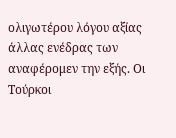ολιγωτέρου λόγου αξίας άλλας ενέδρας των αναφέρομεν την εξής. Οι Τούρκοι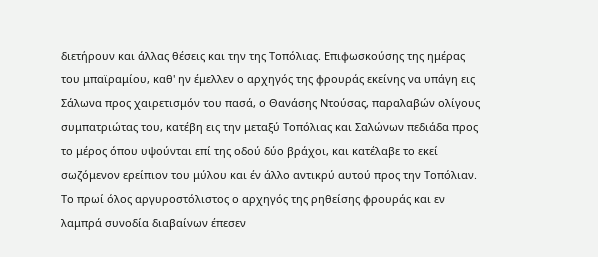διετήρουν και άλλας θέσεις και την της Τοπόλιας. Επιφωσκούσης της ημέρας του μπαϊραμίου, καθ' ην έμελλεν ο αρχηγός της φρουράς εκείνης να υπάγη εις Σάλωνα προς χαιρετισμόν του πασά, ο Θανάσης Ντούσας, παραλαβών ολίγους συμπατριώτας του, κατέβη εις την μεταξύ Τοπόλιας και Σαλώνων πεδιάδα προς το μέρος όπου υψούνται επί της οδού δύο βράχοι, και κατέλαβε το εκεί σωζόμενον ερείπιον του μύλου και έν άλλο αντικρύ αυτού προς την Τοπόλιαν. Το πρωί όλος αργυροστόλιστος ο αρχηγός της ρηθείσης φρουράς και εν λαμπρά συνοδία διαβαίνων έπεσεν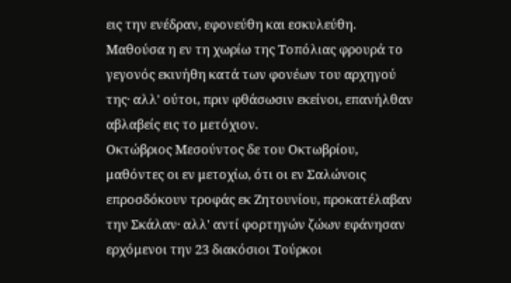εις την ενέδραν, εφονεύθη και εσκυλεύθη. Μαθούσα η εν τη χωρίω της Τοπόλιας φρουρά το γεγονός εκινήθη κατά των φονέων του αρχηγού της· αλλ' ούτοι, πριν φθάσωσιν εκείνοι, επανήλθαν αβλαβείς εις το μετόχιον.
Οκτώβριος Μεσούντος δε του Οκτωβρίου, μαθόντες οι εν μετοχίω, ότι οι εν Σαλώνοις επροσδόκουν τροφάς εκ Ζητουνίου, προκατέλαβαν την Σκάλαν· αλλ' αντί φορτηγών ζώων εφάνησαν ερχόμενοι την 23 διακόσιοι Τούρκοι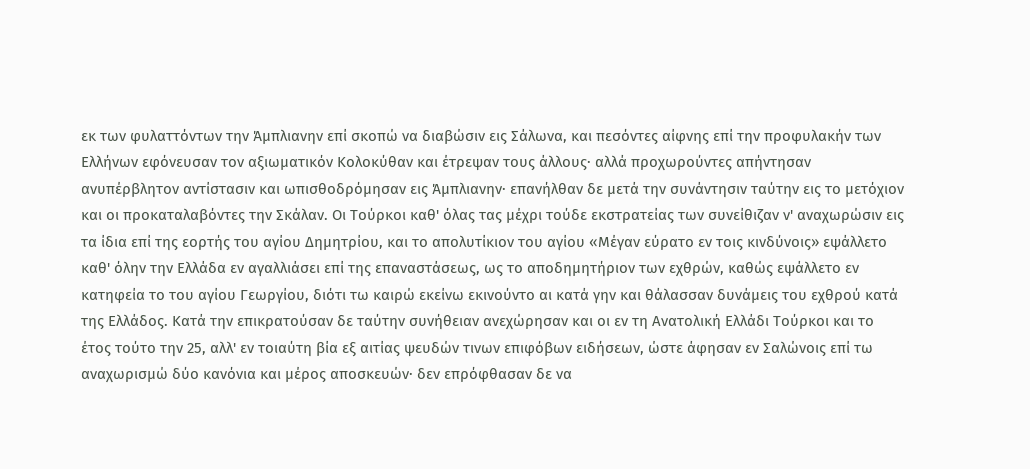εκ των φυλαττόντων την Άμπλιανην επί σκοπώ να διαβώσιν εις Σάλωνα, και πεσόντες αίφνης επί την προφυλακήν των Ελλήνων εφόνευσαν τον αξιωματικόν Κολοκύθαν και έτρεψαν τους άλλους· αλλά προχωρούντες απήντησαν ανυπέρβλητον αντίστασιν και ωπισθοδρόμησαν εις Άμπλιανην· επανήλθαν δε μετά την συνάντησιν ταύτην εις το μετόχιον και οι προκαταλαβόντες την Σκάλαν. Οι Τούρκοι καθ' όλας τας μέχρι τούδε εκστρατείας των συνείθιζαν ν' αναχωρώσιν εις τα ίδια επί της εορτής του αγίου Δημητρίου, και το απολυτίκιον του αγίου «Μέγαν εύρατο εν τοις κινδύνοις» εψάλλετο καθ' όλην την Ελλάδα εν αγαλλιάσει επί της επαναστάσεως, ως το αποδημητήριον των εχθρών, καθώς εψάλλετο εν κατηφεία το του αγίου Γεωργίου, διότι τω καιρώ εκείνω εκινούντο αι κατά γην και θάλασσαν δυνάμεις του εχθρού κατά της Ελλάδος. Κατά την επικρατούσαν δε ταύτην συνήθειαν ανεχώρησαν και οι εν τη Ανατολική Ελλάδι Τούρκοι και το έτος τούτο την 25, αλλ' εν τοιαύτη βία εξ αιτίας ψευδών τινων επιφόβων ειδήσεων, ώστε άφησαν εν Σαλώνοις επί τω αναχωρισμώ δύο κανόνια και μέρος αποσκευών· δεν επρόφθασαν δε να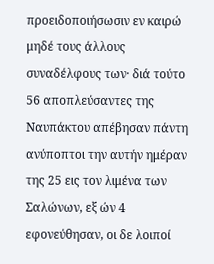προειδοποιήσωσιν εν καιρώ μηδέ τους άλλους συναδέλφους των· διά τούτο 56 αποπλεύσαντες της Ναυπάκτου απέβησαν πάντη ανύποπτοι την αυτήν ημέραν της 25 εις τον λιμένα των Σαλώνων, εξ ών 4 εφονεύθησαν, οι δε λοιποί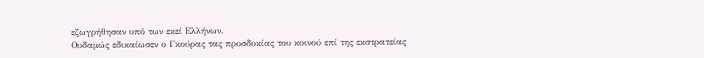εζωγρήθησαν υπό των εκεί Ελλήνων.
Ουδαμώς εδικαίωσεν ο Γκούρας τας προσδοκίας του κοινού επί της εκστρατείας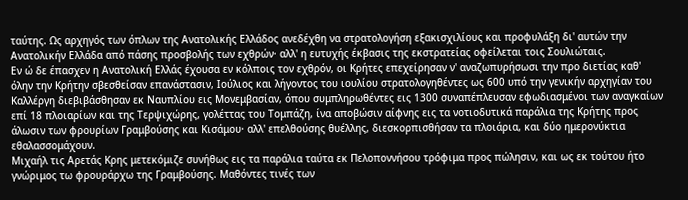ταύτης. Ως αρχηγός των όπλων της Ανατολικής Ελλάδος ανεδέχθη να στρατολογήση εξακισχιλίους και προφυλάξη δι' αυτών την Ανατολικήν Ελλάδα από πάσης προσβολής των εχθρών· αλλ' η ευτυχής έκβασις της εκστρατείας οφείλεται τοις Σουλιώταις.
Εν ώ δε έπασχεν η Ανατολική Ελλάς έχουσα εν κόλποις τον εχθρόν, οι Κρήτες επεχείρησαν ν' αναζωπυρήσωσι την προ διετίας καθ' όλην την Κρήτην σβεσθείσαν επανάστασιν, Ιούλιος και λήγοντος του ιουλίου στρατολογηθέντες ως 600 υπό την γενικήν αρχηγίαν του Καλλέργη διεβιβάσθησαν εκ Ναυπλίου εις Μονεμβασίαν, όπου συμπληρωθέντες εις 1300 συναπέπλευσαν εφωδιασμένοι των αναγκαίων επί 18 πλοιαρίων και της Τερψιχώρης, γολέττας του Τομπάζη, ίνα αποβώσιν αίφνης εις τα νοτιοδυτικά παράλια της Κρήτης προς άλωσιν των φρουρίων Γραμβούσης και Κισάμου· αλλ' επελθούσης θυέλλης, διεσκορπισθήσαν τα πλοιάρια, και δύο ημερονύκτια εθαλασσομάχουν.
Μιχαήλ τις Αρετάς Κρης μετεκόμιζε συνήθως εις τα παράλια ταύτα εκ Πελοποννήσου τρόφιμα προς πώλησιν, και ως εκ τούτου ήτο γνώριμος τω φρουράρχω της Γραμβούσης. Μαθόντες τινές των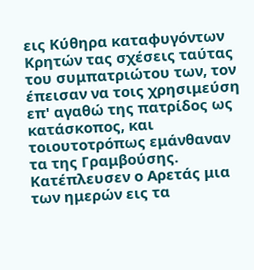εις Κύθηρα καταφυγόντων Κρητών τας σχέσεις ταύτας του συμπατριώτου των, τον έπεισαν να τοις χρησιμεύση επ' αγαθώ της πατρίδος ως κατάσκοπος, και τοιουτοτρόπως εμάνθαναν τα της Γραμβούσης. Κατέπλευσεν ο Αρετάς μια των ημερών εις τα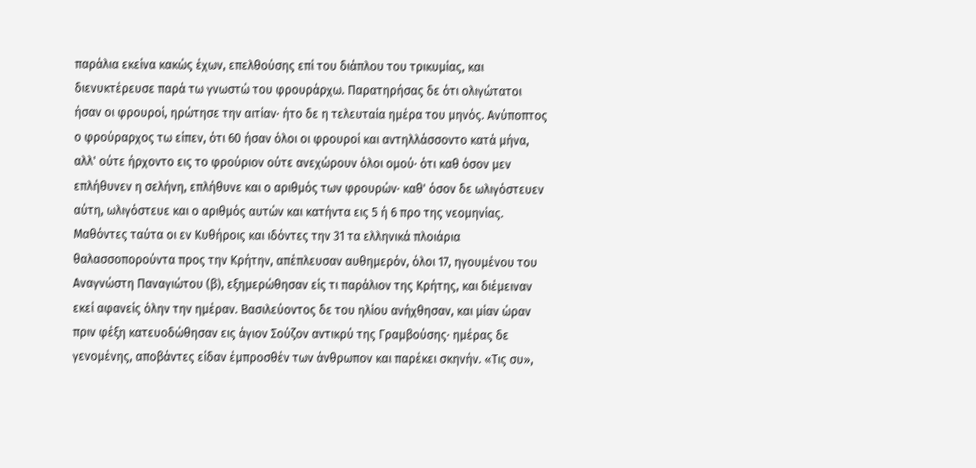παράλια εκείνα κακώς έχων, επελθούσης επί του διάπλου του τρικυμίας, και διενυκτέρευσε παρά τω γνωστώ του φρουράρχω. Παρατηρήσας δε ότι ολιγώτατοι ήσαν οι φρουροί, ηρώτησε την αιτίαν· ήτο δε η τελευταία ημέρα του μηνός. Ανύποπτος ο φρούραρχος τω είπεν, ότι 60 ήσαν όλοι οι φρουροί και αντηλλάσσοντο κατά μήνα, αλλ' ούτε ήρχοντο εις το φρούριον ούτε ανεχώρουν όλοι ομού· ότι καθ όσον μεν επλήθυνεν η σελήνη, επλήθυνε και ο αριθμός των φρουρών· καθ' όσον δε ωλιγόστευεν αύτη, ωλιγόστευε και ο αριθμός αυτών και κατήντα εις 5 ή 6 προ της νεομηνίας. Μαθόντες ταύτα οι εν Κυθήροις και ιδόντες την 31 τα ελληνικά πλοιάρια θαλασσοπορούντα προς την Κρήτην, απέπλευσαν αυθημερόν, όλοι 17, ηγουμένου του Αναγνώστη Παναγιώτου (β), εξημερώθησαν είς τι παράλιον της Κρήτης, και διέμειναν εκεί αφανείς όλην την ημέραν. Βασιλεύοντος δε του ηλίου ανήχθησαν, και μίαν ώραν πριν φέξη κατευοδώθησαν εις άγιον Σούζον αντικρύ της Γραμβούσης· ημέρας δε γενομένης, αποβάντες είδαν έμπροσθέν των άνθρωπον και παρέκει σκηνήν. «Τις συ»,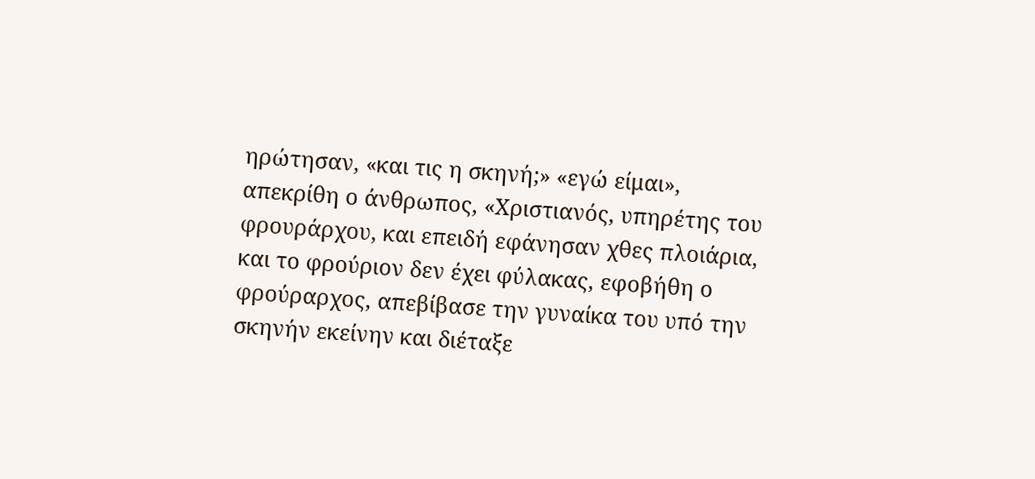ηρώτησαν, «και τις η σκηνή;» «εγώ είμαι», απεκρίθη ο άνθρωπος, «Χριστιανός, υπηρέτης του φρουράρχου, και επειδή εφάνησαν χθες πλοιάρια, και το φρούριον δεν έχει φύλακας, εφοβήθη ο φρούραρχος, απεβίβασε την γυναίκα του υπό την σκηνήν εκείνην και διέταξε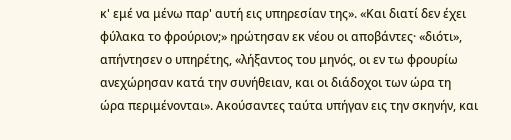κ' εμέ να μένω παρ' αυτή εις υπηρεσίαν της». «Και διατί δεν έχει φύλακα το φρούριον;» ηρώτησαν εκ νέου οι αποβάντες· «διότι», απήντησεν ο υπηρέτης, «λήξαντος του μηνός, οι εν τω φρουρίω ανεχώρησαν κατά την συνήθειαν, και οι διάδοχοι των ώρα τη ώρα περιμένονται». Ακούσαντες ταύτα υπήγαν εις την σκηνήν, και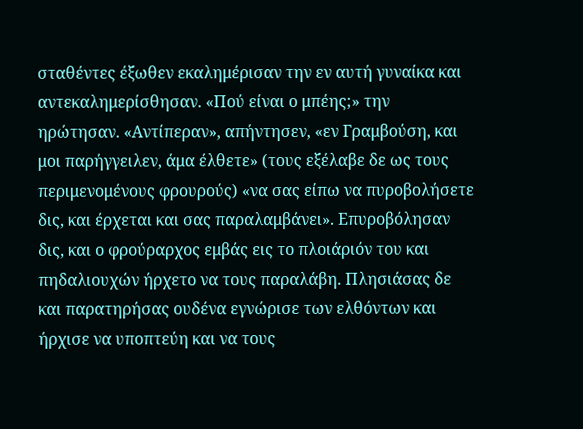σταθέντες έξωθεν εκαλημέρισαν την εν αυτή γυναίκα και αντεκαλημερίσθησαν. «Πού είναι ο μπέης;» την ηρώτησαν. «Αντίπεραν», απήντησεν, «εν Γραμβούση, και μοι παρήγγειλεν, άμα έλθετε» (τους εξέλαβε δε ως τους περιμενομένους φρουρούς) «να σας είπω να πυροβολήσετε δις, και έρχεται και σας παραλαμβάνει». Επυροβόλησαν δις, και ο φρούραρχος εμβάς εις το πλοιάριόν του και πηδαλιουχών ήρχετο να τους παραλάβη. Πλησιάσας δε και παρατηρήσας ουδένα εγνώρισε των ελθόντων και ήρχισε να υποπτεύη και να τους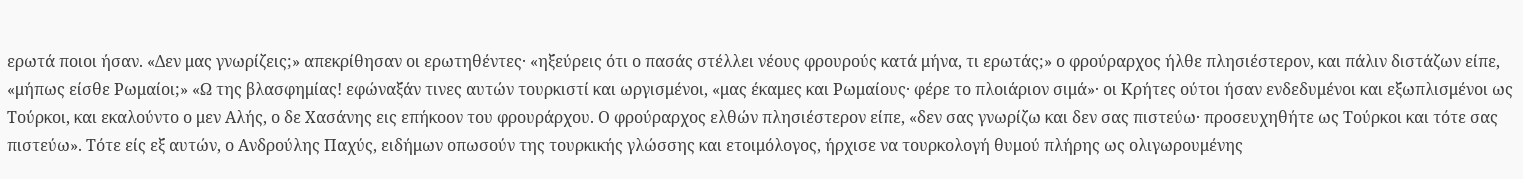ερωτά ποιοι ήσαν. «Δεν μας γνωρίζεις;» απεκρίθησαν οι ερωτηθέντες· «ηξεύρεις ότι ο πασάς στέλλει νέους φρουρούς κατά μήνα, τι ερωτάς;» ο φρούραρχος ήλθε πλησιέστερον, και πάλιν διστάζων είπε, «μήπως είσθε Ρωμαίοι;» «Ω της βλασφημίας! εφώναξάν τινες αυτών τουρκιστί και ωργισμένοι, «μας έκαμες και Ρωμαίους· φέρε το πλοιάριον σιμά»· οι Κρήτες ούτοι ήσαν ενδεδυμένοι και εξωπλισμένοι ως Τούρκοι, και εκαλούντο ο μεν Αλής, ο δε Χασάνης εις επήκοον του φρουράρχου. Ο φρούραρχος ελθών πλησιέστερον είπε, «δεν σας γνωρίζω και δεν σας πιστεύω· προσευχηθήτε ως Τούρκοι και τότε σας πιστεύω». Τότε είς εξ αυτών, ο Ανδρούλης Παχύς, ειδήμων οπωσούν της τουρκικής γλώσσης και ετοιμόλογος, ήρχισε να τουρκολογή θυμού πλήρης ως ολιγωρουμένης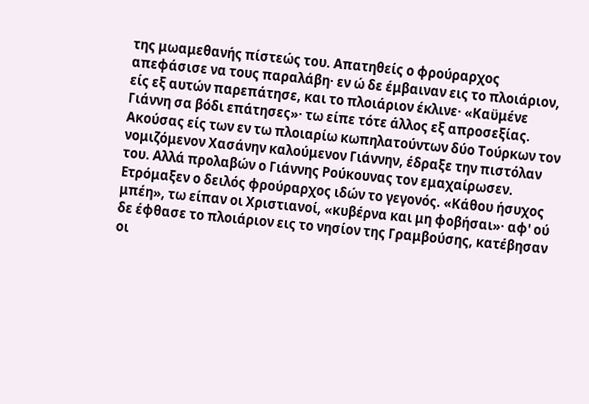της μωαμεθανής πίστεώς του. Απατηθείς ο φρούραρχος απεφάσισε να τους παραλάβη· εν ώ δε έμβαιναν εις το πλοιάριον, είς εξ αυτών παρεπάτησε, και το πλοιάριον έκλινε· «Καϋμένε Γιάννη σα βόδι επάτησες»· τω είπε τότε άλλος εξ απροσεξίας. Ακούσας είς των εν τω πλοιαρίω κωπηλατούντων δύο Τούρκων τον νομιζόμενον Χασάνην καλούμενον Γιάννην, έδραξε την πιστόλαν του. Αλλά προλαβών ο Γιάννης Ρούκουνας τον εμαχαίρωσεν. Ετρόμαξεν ο δειλός φρούραρχος ιδών το γεγονός. «Κάθου ήσυχος μπέη», τω είπαν οι Χριστιανοί, «κυβέρνα και μη φοβήσαι»· αφ' ού δε έφθασε το πλοιάριον εις το νησίον της Γραμβούσης, κατέβησαν οι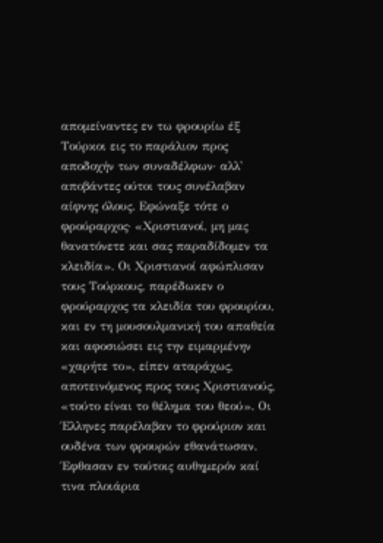απομείναντες εν τω φρουρίω έξ Τούρκοι εις το παράλιον προς αποδοχήν των συναδέλφων· αλλ' αποβάντες ούτοι τους συνέλαβαν αίφνης όλους. Εφώναξε τότε ο φρούραρχος· «Χριστιανοί, μη μας θανατόνετε και σας παραδίδομεν τα κλειδία». Οι Χριστιανοί αφώπλισαν τους Τούρκους, παρέδωκεν ο φρούραρχος τα κλειδία του φρουρίου, και εν τη μουσουλμανική του απαθεία και αφοσιώσει εις την ειμαρμένην «χαρήτε το», είπεν αταράχως, αποτεινόμενος προς τους Χριστιανούς, «τούτο είναι το θέλημα του θεού». Οι Έλληνες παρέλαβαν το φρούριον και ουδένα των φρουρών εθανάτωσαν. Έφθασαν εν τούτοις αυθημερόν καί τινα πλοιάρια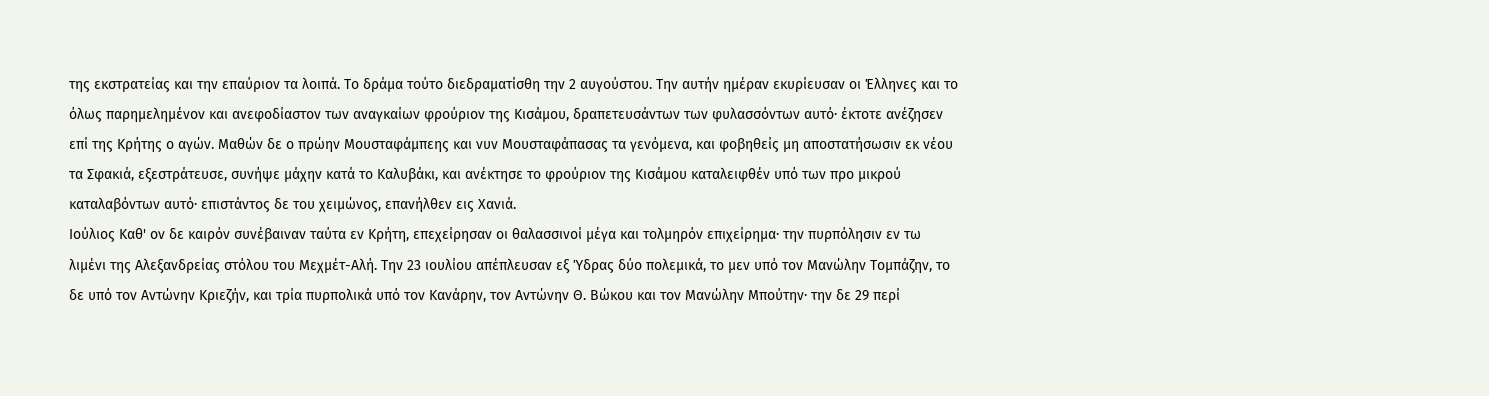της εκστρατείας και την επαύριον τα λοιπά. Το δράμα τούτο διεδραματίσθη την 2 αυγούστου. Την αυτήν ημέραν εκυρίευσαν οι Έλληνες και το όλως παρημελημένον και ανεφοδίαστον των αναγκαίων φρούριον της Κισάμου, δραπετευσάντων των φυλασσόντων αυτό· έκτοτε ανέζησεν επί της Κρήτης ο αγών. Μαθών δε ο πρώην Μουσταφάμπεης και νυν Μουσταφάπασας τα γενόμενα, και φοβηθείς μη αποστατήσωσιν εκ νέου τα Σφακιά, εξεστράτευσε, συνήψε μάχην κατά το Καλυβάκι, και ανέκτησε το φρούριον της Κισάμου καταλειφθέν υπό των προ μικρού καταλαβόντων αυτό· επιστάντος δε του χειμώνος, επανήλθεν εις Χανιά.
Ιούλιος Καθ' ον δε καιρόν συνέβαιναν ταύτα εν Κρήτη, επεχείρησαν οι θαλασσινοί μέγα και τολμηρόν επιχείρημα· την πυρπόλησιν εν τω λιμένι της Αλεξανδρείας στόλου του Μεχμέτ-Αλή. Την 23 ιουλίου απέπλευσαν εξ Ύδρας δύο πολεμικά, το μεν υπό τον Μανώλην Τομπάζην, το δε υπό τον Αντώνην Κριεζήν, και τρία πυρπολικά υπό τον Κανάρην, τον Αντώνην Θ. Βώκου και τον Μανώλην Μπούτην· την δε 29 περί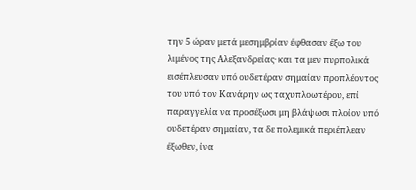την 5 ώραν μετά μεσημβρίαν έφθασαν έξω του λιμένος της Αλεξανδρείας· και τα μεν πυρπολικά εισέπλευσαν υπό ουδετέραν σημαίαν προπλέοντος του υπό τον Κανάρην ως ταχυπλοωτέρου, επί παραγγελία να προσέξωσι μη βλάψωσι πλοίον υπό ουδετέραν σημαίαν, τα δε πολεμικά περιέπλεαν έξωθεν, ίνα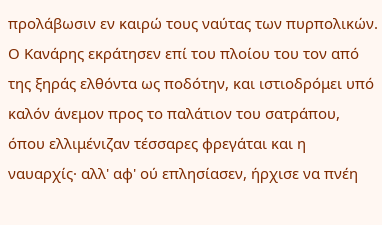προλάβωσιν εν καιρώ τους ναύτας των πυρπολικών. Ο Κανάρης εκράτησεν επί του πλοίου του τον από της ξηράς ελθόντα ως ποδότην, και ιστιοδρόμει υπό καλόν άνεμον προς το παλάτιον του σατράπου, όπου ελλιμένιζαν τέσσαρες φρεγάται και η ναυαρχίς· αλλ' αφ' ού επλησίασεν, ήρχισε να πνέη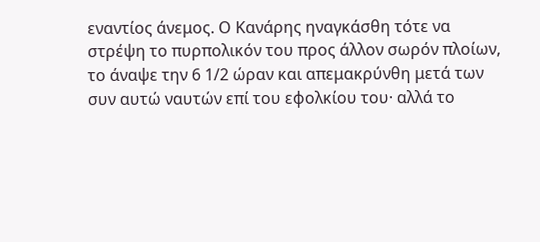εναντίος άνεμος. Ο Κανάρης ηναγκάσθη τότε να στρέψη το πυρπολικόν του προς άλλον σωρόν πλοίων, το άναψε την 6 1/2 ώραν και απεμακρύνθη μετά των συν αυτώ ναυτών επί του εφολκίου του· αλλά το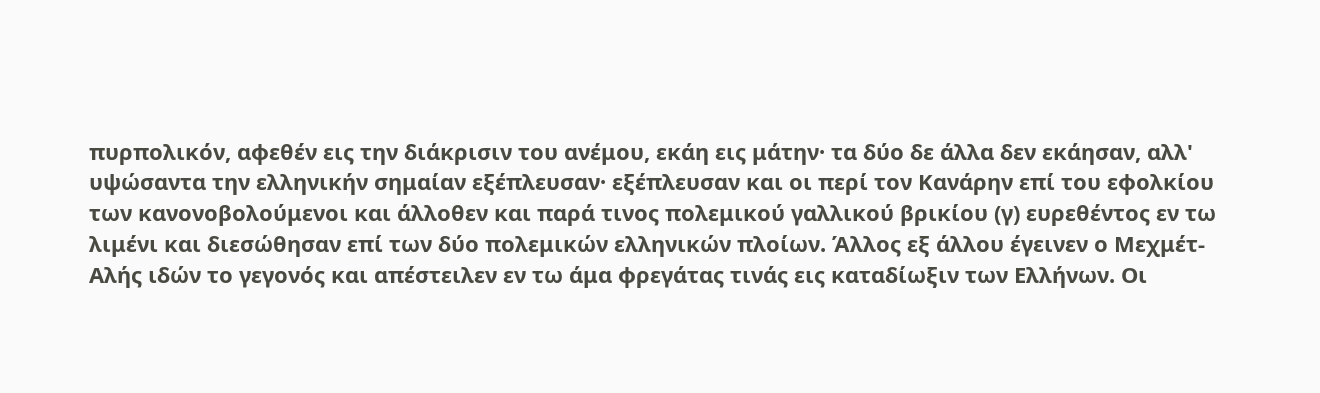πυρπολικόν, αφεθέν εις την διάκρισιν του ανέμου, εκάη εις μάτην· τα δύο δε άλλα δεν εκάησαν, αλλ' υψώσαντα την ελληνικήν σημαίαν εξέπλευσαν· εξέπλευσαν και οι περί τον Κανάρην επί του εφολκίου των κανονοβολούμενοι και άλλοθεν και παρά τινος πολεμικού γαλλικού βρικίου (γ) ευρεθέντος εν τω λιμένι και διεσώθησαν επί των δύο πολεμικών ελληνικών πλοίων. Άλλος εξ άλλου έγεινεν ο Μεχμέτ-Αλής ιδών το γεγονός και απέστειλεν εν τω άμα φρεγάτας τινάς εις καταδίωξιν των Ελλήνων. Οι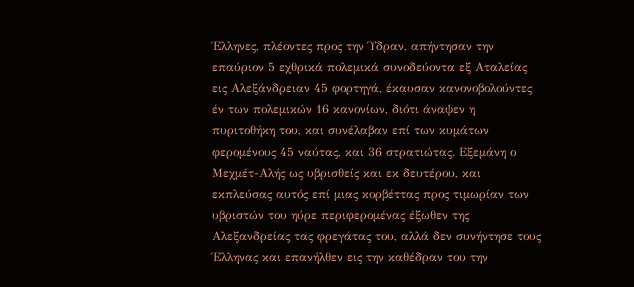Έλληνες, πλέοντες προς την Ύδραν, απήντησαν την επαύριον 5 εχθρικά πολεμικά συνοδεύοντα εξ Αταλείας εις Αλεξάνδρειαν 45 φορτηγά, έκαυσαν κανονοβολούντες έν των πολεμικών 16 κανονίων, διότι άναψεν η πυριτοθήκη του, και συνέλαβαν επί των κυμάτων φερομένους 45 ναύτας, και 36 στρατιώτας. Εξεμάνη ο Μεχμέτ-Αλής ως υβρισθείς και εκ δευτέρου, και εκπλεύσας αυτός επί μιας κορβέττας προς τιμωρίαν των υβριστών του ηύρε περιφερομένας έξωθεν της Αλεξανδρείας τας φρεγάτας του, αλλά δεν συνήντησε τους Έλληνας και επανήλθεν εις την καθέδραν του την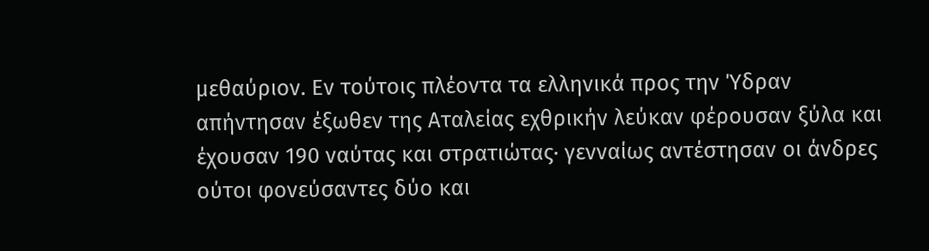μεθαύριον. Εν τούτοις πλέοντα τα ελληνικά προς την Ύδραν απήντησαν έξωθεν της Αταλείας εχθρικήν λεύκαν φέρουσαν ξύλα και έχουσαν 190 ναύτας και στρατιώτας· γενναίως αντέστησαν οι άνδρες ούτοι φονεύσαντες δύο και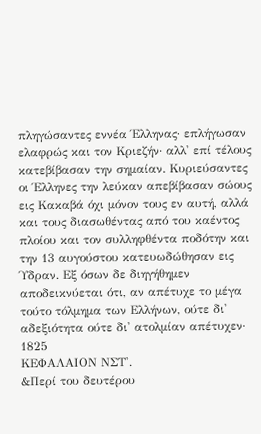πληγώσαντες εννέα Έλληνας· επλήγωσαν ελαφρώς και τον Κριεζήν· αλλ' επί τέλους κατεβίβασαν την σημαίαν. Κυριεύσαντες οι Έλληνες την λεύκαν απεβίβασαν σώους εις Κακαβά όχι μόνον τους εν αυτή, αλλά και τους διασωθέντας από του καέντος πλοίου και τον συλληφθέντα ποδότην και την 13 αυγούστου κατευωδώθησαν εις Ύδραν. Εξ όσων δε διηγήθημεν αποδεικνύεται ότι, αν απέτυχε το μέγα τούτο τόλμημα των Ελλήνων, ούτε δι' αδεξιότητα ούτε δι' ατολμίαν απέτυχεν·
1825
ΚΕΦΑΛΑΙΟΝ ΝΣΤ'.
&Περί του δευτέρου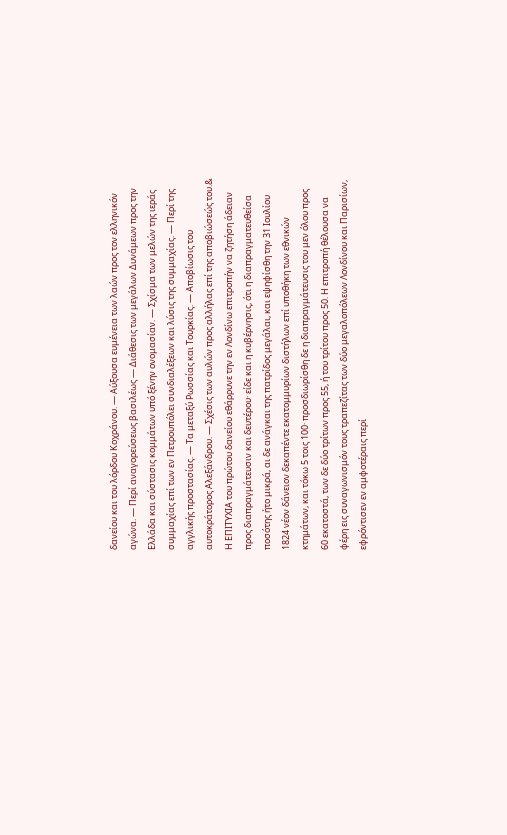δανείου και του λόρδου Κοχράνου. — Αύξουσα ευμένεια των λαών προς τον ελληνικόν αγώνα. — Περί αναγορεύσεως βασιλέως — Διάθεσις των μεγάλων Δυνάμεων προς την Ελλάδα και σύστασις κομμάτων υπό ξένην ονομασίαν. — Σχίσμα των μελών της ιεράς συμμαχίας επί των εν Πετρουπόλει συνδιαλέξεων και λύσις της συμμαχίας. — Περί της αγγλικής προστασίας. — Τα μεταξύ Ρωσσίας και Τουρκίας. — Αποβίωσις του αυτοκράτορος Αλεξάνδρου. — Σχέσις των αυλών προς αλλήλας επί της αποβιώσεώς του.&
Η ΕΠΙΤΥΧΙΑ του πρώτου δανείου εθάρρυνε την εν Λονδίνω επιτροπήν να ζητήση άδειαν προς διαπραγμάτευσιν και δευτέρου· είδε και η κυβέρνησις, ότι η διαπραγματευθείσα ποσότης ήτο μικρά, αι δε ανάγκαι της πατρίδος μεγάλαι, και εψηφίσθη την 31 Ιουλίου 1824 νέον δάνειον δεκαπέντε εκατομμυρίων διστήλων επί υποθήκη των εθνικών κτημάτων, και τόκω 5 τοις 100· προσδιωρίσθη δε η διαπραγμάτευσις του μεν όλου προς 60 εκατοστά, των δε δύο τρίτων προς 55, ή του τρίτου προς 50. Η επιτροπή θέλουσα να φέρη εις συναγωνισμόν τους τραπεζίτας των δύο μεγαλοπόλεων Λονδίνου και Παρισίων, εφρόντισεν εν αμφοτέραις περί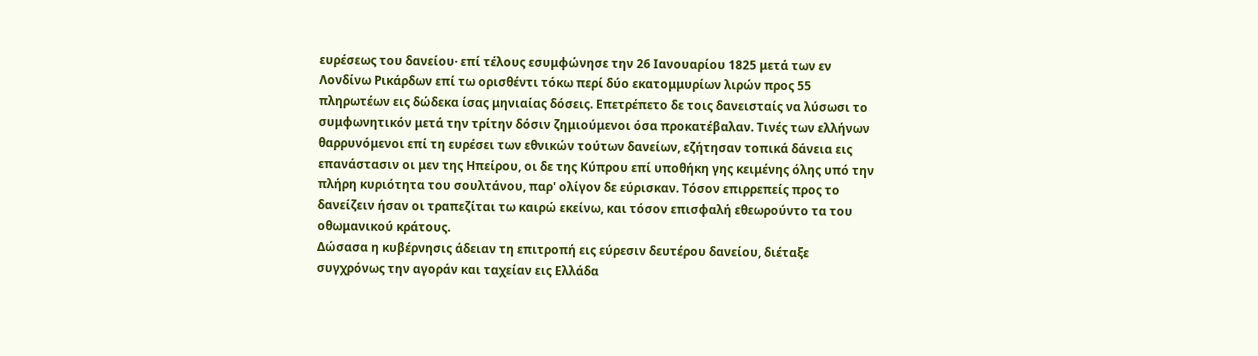ευρέσεως του δανείου· επί τέλους εσυμφώνησε την 26 Ιανουαρίου 1825 μετά των εν Λονδίνω Ρικάρδων επί τω ορισθέντι τόκω περί δύο εκατομμυρίων λιρών προς 55 πληρωτέων εις δώδεκα ίσας μηνιαίας δόσεις. Επετρέπετο δε τοις δανεισταίς να λύσωσι το συμφωνητικόν μετά την τρίτην δόσιν ζημιούμενοι όσα προκατέβαλαν. Τινές των ελλήνων θαρρυνόμενοι επί τη ευρέσει των εθνικών τούτων δανείων, εζήτησαν τοπικά δάνεια εις επανάστασιν οι μεν της Ηπείρου, οι δε της Κύπρου επί υποθήκη γης κειμένης όλης υπό την πλήρη κυριότητα του σουλτάνου, παρ' ολίγον δε εύρισκαν. Τόσον επιρρεπείς προς το δανείζειν ήσαν οι τραπεζίται τω καιρώ εκείνω, και τόσον επισφαλή εθεωρούντο τα του οθωμανικού κράτους.
Δώσασα η κυβέρνησις άδειαν τη επιτροπή εις εύρεσιν δευτέρου δανείου, διέταξε συγχρόνως την αγοράν και ταχείαν εις Ελλάδα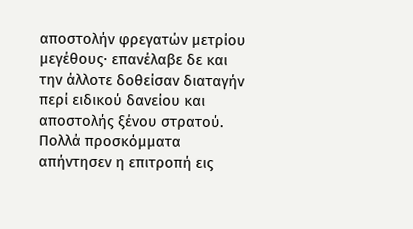αποστολήν φρεγατών μετρίου μεγέθους· επανέλαβε δε και την άλλοτε δοθείσαν διαταγήν περί ειδικού δανείου και αποστολής ξένου στρατού. Πολλά προσκόμματα απήντησεν η επιτροπή εις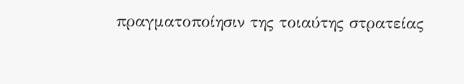πραγματοποίησιν της τοιαύτης στρατείας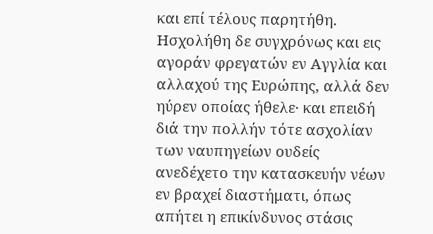και επί τέλους παρητήθη.
Ησχολήθη δε συγχρόνως και εις αγοράν φρεγατών εν Αγγλία και αλλαχού της Ευρώπης, αλλά δεν ηύρεν οποίας ήθελε· και επειδή διά την πολλήν τότε ασχολίαν των ναυπηγείων ουδείς ανεδέχετο την κατασκευήν νέων εν βραχεί διαστήματι, όπως απήτει η επικίνδυνος στάσις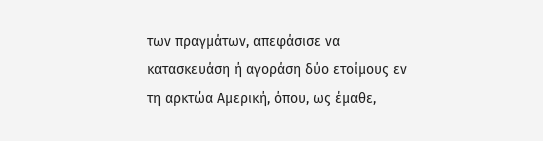των πραγμάτων, απεφάσισε να κατασκευάση ή αγοράση δύο ετοίμους εν τη αρκτώα Αμερική, όπου, ως έμαθε,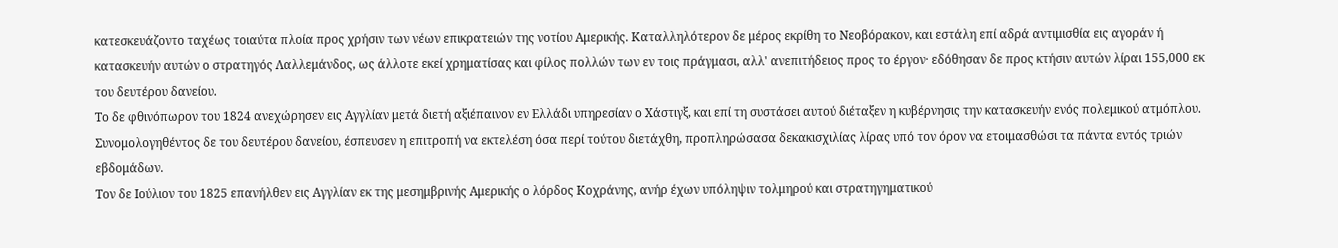κατεσκευάζοντο ταχέως τοιαύτα πλοία προς χρήσιν των νέων επικρατειών της νοτίου Αμερικής. Καταλληλότερον δε μέρος εκρίθη το Νεοβόρακον, και εστάλη επί αδρά αντιμισθία εις αγοράν ή κατασκευήν αυτών ο στρατηγός Λαλλεμάνδος, ως άλλοτε εκεί χρηματίσας και φίλος πολλών των εν τοις πράγμασι, αλλ' ανεπιτήδειος προς το έργον· εδόθησαν δε προς κτήσιν αυτών λίραι 155,000 εκ του δευτέρου δανείου.
Το δε φθινόπωρον του 1824 ανεχώρησεν εις Αγγλίαν μετά διετή αξιέπαινον εν Ελλάδι υπηρεσίαν ο Χάστιγξ, και επί τη συστάσει αυτού διέταξεν η κυβέρνησις την κατασκευήν ενός πολεμικού ατμόπλου. Συνομολογηθέντος δε του δευτέρου δανείου, έσπευσεν η επιτροπή να εκτελέση όσα περί τούτου διετάχθη, προπληρώσασα δεκακισχιλίας λίρας υπό τον όρον να ετοιμασθώσι τα πάντα εντός τριών εβδομάδων.
Τον δε Ιούλιον του 1825 επανήλθεν εις Αγγλίαν εκ της μεσημβρινής Αμερικής ο λόρδος Κοχράνης, ανήρ έχων υπόληψιν τολμηρού και στρατηγηματικού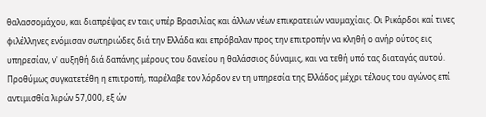θαλασσομάχου, και διαπρέψας εν ταις υπέρ Βρασιλίας και άλλων νέων επικρατειών ναυμαχίαις. Οι Ρικάρδοι καί τινες φιλέλληνες ενόμισαν σωτηριώδες διά την Ελλάδα και επρόβαλαν προς την επιτροπήν να κληθή ο ανήρ ούτος εις υπηρεσίαν, ν' αυξηθή διά δαπάνης μέρους του δανείου η θαλάσσιος δύναμις, και να τεθή υπό τας διαταγάς αυτού. Προθύμως συγκατετέθη η επιτροπή, παρέλαβε τον λόρδον εν τη υπηρεσία της Ελλάδος μέχρι τέλους του αγώνος επί αντιμισθία λιρών 57,000, εξ ών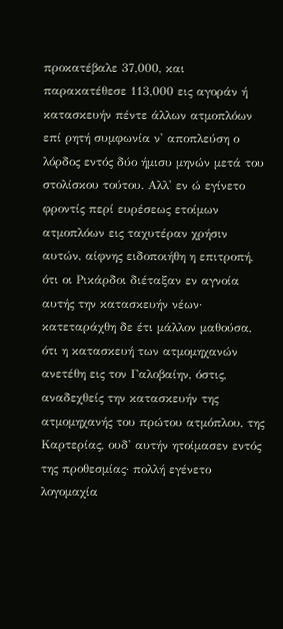προκατέβαλε 37,000, και παρακατέθεσε 113,000 εις αγοράν ή κατασκευήν πέντε άλλων ατμοπλόων επί ρητή συμφωνία ν' αποπλεύση ο λόρδος εντός δύο ήμισυ μηνών μετά του στολίσκου τούτου. Αλλ' εν ώ εγίνετο φροντίς περί ευρέσεως ετοίμων ατμοπλόων εις ταχυτέραν χρήσιν αυτών, αίφνης ειδοποιήθη η επιτροπή, ότι οι Ρικάρδοι διέταξαν εν αγνοία αυτής την κατασκευήν νέων· κατεταράχθη δε έτι μάλλον μαθούσα, ότι η κατασκευή των ατμομηχανών ανετέθη εις τον Γαλοβαίην, όστις, αναδεχθείς την κατασκευήν της ατμομηχανής του πρώτου ατμόπλου, της Καρτερίας, ουδ' αυτήν ητοίμασεν εντός της προθεσμίας· πολλή εγένετο λογομαχία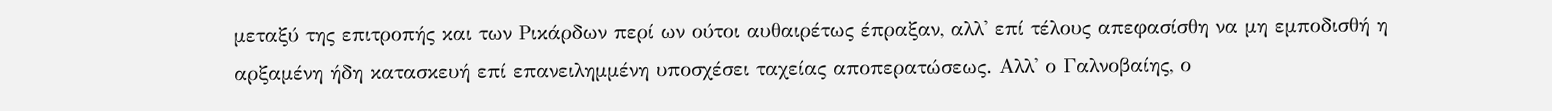μεταξύ της επιτροπής και των Ρικάρδων περί ων ούτοι αυθαιρέτως έπραξαν, αλλ' επί τέλους απεφασίσθη να μη εμποδισθή η αρξαμένη ήδη κατασκευή επί επανειλημμένη υποσχέσει ταχείας αποπερατώσεως. Αλλ' ο Γαλνοβαίης, ο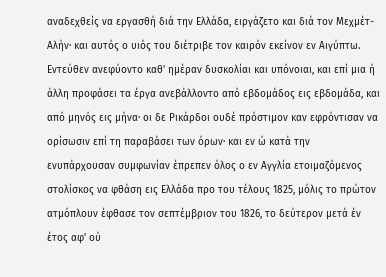αναδεχθείς να εργασθή διά την Ελλάδα, ειργάζετο και διά τον Μεχμέτ-Αλήν· και αυτός ο υιός του διέτριβε τον καιρόν εκείνον εν Αιγύπτω. Εντεύθεν ανεφύοντο καθ' ημέραν δυσκολίαι και υπόνοιαι, και επί μια ή άλλη προφάσει τα έργα ανεβάλλοντο από εβδομάδος εις εβδομάδα, και από μηνός εις μήνα· οι δε Ρικάρδοι ουδέ πρόστιμον καν εφρόντισαν να ορίσωσιν επί τη παραβάσει των όρων· και εν ώ κατά την ενυπάρχουσαν συμφωνίαν έπρεπεν όλος ο εν Αγγλία ετοιμαζόμενος στολίσκος να φθάση εις Ελλάδα προ του τέλους 1825, μόλις το πρώτον ατμόπλουν έφθασε τον σεπτέμβριον του 1826, το δεύτερον μετά έν έτος αφ' ού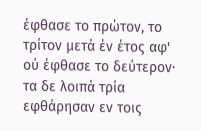έφθασε το πρώτον, το τρίτον μετά έν έτος αφ' ού έφθασε το δεύτερον· τα δε λοιπά τρία εφθάρησαν εν τοις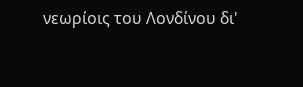νεωρίοις του Λονδίνου δι'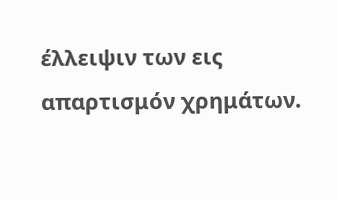έλλειψιν των εις απαρτισμόν χρημάτων.